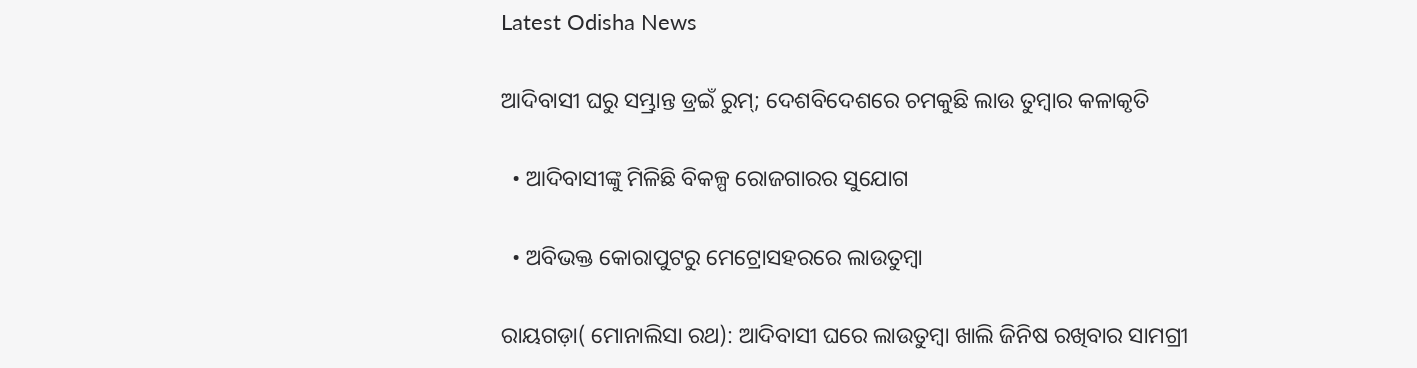Latest Odisha News

ଆଦିବାସୀ ଘରୁ ସମ୍ଭ୍ରାନ୍ତ ଡ୍ରଇଁ ରୁମ୍; ଦେଶବିଦେଶରେ ଚମକୁଛି ଲାଉ ତୁମ୍ବାର କଳାକୃତି

  • ଆଦିବାସୀଙ୍କୁ ମିଳିଛି ବିକଳ୍ପ ରୋଜଗାରର ସୁଯୋଗ

  • ଅବିଭକ୍ତ କୋରାପୁଟରୁ ମେଟ୍ରୋସହରରେ ଲାଉତୁମ୍ବା

ରାୟଗଡ଼ା( ମୋନାଲିସା ରଥ): ଆଦିବାସୀ ଘରେ ଲାଉତୁମ୍ବା ଖାଲି ଜିନିଷ ରଖିବାର ସାମଗ୍ରୀ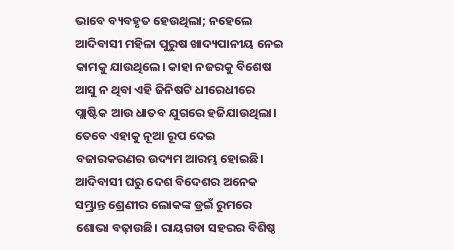ଭାବେ ବ୍ୟବହୃତ ହେଉଥିଲା; ନହେଲେ ଆଦିବାସୀ ମହିଳା ପୁରୁଷ ଖାଦ୍ୟପାନୀୟ ନେଇ କାମକୁ ଯାଉଥିଲେ। କାହା ନଜରକୁ ବିଶେଷ ଆସୁ ନ ଥିବା ଏହି ଜିନିଷଟି ଧୀରେଧୀରେ ପ୍ଲାଷ୍ଟିକ ଆଉ ଧାତବ ଯୁଗରେ ହଜିଯାଉଥିଲା। ତେବେ ଏହାକୁ ନୂଆ ରୂପ ଦେଇ ବଜାରକରଣର ଉଦ୍ୟମ ଆରମ୍ଭ ହୋଇଛି। ଆଦିବାସୀ ଘରୁ ଦେଶ ବିଦେଶର ଅନେକ ସମ୍ଭ୍ରାନ୍ତ ଶ୍ରେଣୀର ଲୋକଙ୍କ ଡ୍ରଇଁ ରୁମରେ ଶୋଭା ବଢ଼ାଉଛି। ରାୟଗଡା ସହରର ବିଶିଷ୍ଠ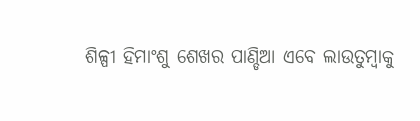ଶିଳ୍ପୀ ହିମାଂଶୁ ଶେଖର ପାଣ୍ଡିଆ ଏବେ ଲାଉତୁମ୍ବାକୁ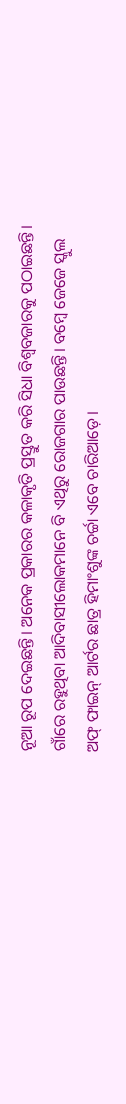ନୂଆ ରୂପ ଦେଇଛନ୍ତି। ଅନେକ ପ୍ରକାରର କଳାକୃତି ପ୍ରସ୍ତୁତ କରି ସିଧା ବିଶ୍ଵବଜାରକୁ ପଠାଇଛନ୍ତି। ଗାଁରେ ରହୁଥିବା ଆଦିବାସୀଲୋକମାନେ ବି ଏଥିରୁ ରୋଜଗାର ପାଉଛନ୍ତି। ବମ୍ବେ ଜେଜେ ସ୍କୁଲ ଅଫ୍ ଫାଇନ୍ ଆର୍ଟର ଛାତ୍ର ହିମାଂଶୁଙ୍କ ଚର୍ଚ୍ଚା ଏବେ ଚାରିଆଡ଼େ।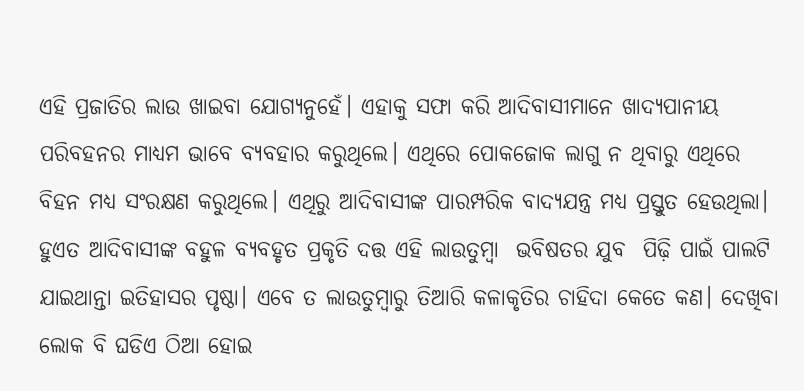ଏହି ପ୍ରଜାତିର ଲାଉ ଖାଇବା ଯୋଗ୍ୟନୁହେଁ। ଏହାକୁ ସଫା କରି ଆଦିବାସୀମାନେ ଖାଦ୍ୟପାନୀୟ ପରିବହନର ମାଧ୍ୟମ ଭାବେ ବ୍ୟବହାର କରୁଥିଲେ। ଏଥିରେ ପୋକଜୋକ ଲାଗୁ ନ ଥିବାରୁ ଏଥିରେ ବିହନ ମଧ୍ୟ ସଂରକ୍ଷଣ କରୁଥିଲେ। ଏଥିରୁ ଆଦିବାସୀଙ୍କ ପାରମ୍ପରିକ ବାଦ୍ୟଯନ୍ତ୍ର ମଧ୍ୟ ପ୍ରସ୍ତୁତ ହେଉଥିଲା। ହୁଏତ ଆଦିବାସୀଙ୍କ ବହୁଳ ବ୍ୟବହୃତ ପ୍ରକୃତି ଦତ୍ତ ଏହି ଲାଉତୁମ୍ବା  ଭବିଷତର ଯୁବ  ପିଢ଼ି ପାଇଁ ପାଲଟି ଯାଇଥାନ୍ତା ଇତିହାସର ପୃଷ୍ଠା। ଏବେ ତ ଲାଉତୁମ୍ବାରୁ ତିଆରି କଳାକୃତିର ଚାହିଦା କେତେ କଣ। ଦେଖିବା ଲୋକ ବି ଘଡିଏ ଠିଆ ହୋଇ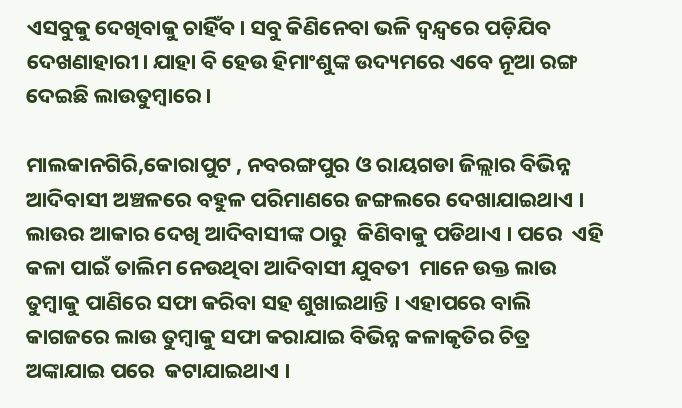ଏସବୁକୁ ଦେଖିବାକୁ ଚାହିଁବ। ସବୁ କିଣିନେବା ଭଳି ଦ୍ଵନ୍ଦ୍ଵରେ ପଡ଼ିଯିବ ଦେଖଣାହାରୀ। ଯାହା ବି ହେଉ ହିମାଂଶୁଙ୍କ ଉଦ୍ୟମରେ ଏବେ ନୂଆ ରଙ୍ଗ ଦେଇଛି ଲାଉତୁମ୍ବାରେ।

ମାଲକାନଗିରି,କୋରାପୁଟ , ନବରଙ୍ଗପୁର ଓ ରାୟଗଡା ଜିଲ୍ଲାର ବିଭିନ୍ନ ଆଦିବାସୀ ଅଞ୍ଚଳରେ ବହୁଳ ପରିମାଣରେ ଜଙ୍ଗଲରେ ଦେଖାଯାଇଥାଏ ।  ଲାଉର ଆକାର ଦେଖି ଆଦିବାସୀଙ୍କ ଠାରୁ  କିଣିବାକୁ ପଡିଥାଏ । ପରେ  ଏହି କଳା ପାଇଁ ତାଲିମ ନେଉଥିବା ଆଦିବାସୀ ଯୁବତୀ  ମାନେ ଉକ୍ତ ଲାଉ ତୁମ୍ବାକୁ ପାଣିରେ ସଫା କରିବା ସହ ଶୁଖାଇଥାନ୍ତି । ଏହାପରେ ବାଲି କାଗଜରେ ଲାଉ ତୁମ୍ବାକୁ ସଫା କରାଯାଇ ବିଭିନ୍ନ କଳାକୃତିର ଚିତ୍ର ଅଙ୍କାଯାଇ ପରେ  କଟାଯାଇଥାଏ ।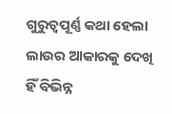ଗୁରୁତ୍ବପୂର୍ଣ୍ଣ କଥା ହେଲା ଲାଉର ଆକାରକୁ ଦେଖି ହିଁ ବିଭିନ୍ନ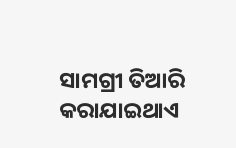ସାମଗ୍ରୀ ତିଆରି କରାଯାଇଥାଏ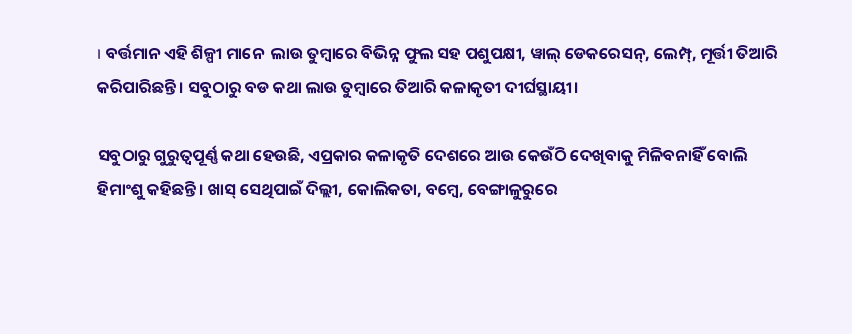। ବର୍ତ୍ତମାନ ଏହି ଶିଳ୍ପୀ ମାନେ  ଲାଉ ତୁମ୍ବାରେ ବିଭିନ୍ନ ଫୁଲ ସହ ପଶୁପକ୍ଷୀ, ୱାଲ୍ ଡେକରେସନ୍, ଲେମ୍ପ୍, ମୂର୍ତ୍ତୀ ତିଆରି କରିପାରିଛନ୍ତି । ସବୁଠାରୁ ବଡ କଥା ଲାଉ ତୁମ୍ବାରେ ତିଆରି କଳାକୃତୀ ଦୀର୍ଘସ୍ଥାୟୀ।

ସବୁଠାରୁ ଗୁରୁତ୍ଵପୂର୍ଣ୍ଣ କଥା ହେଉଛି, ଏପ୍ରକାର କଳାକୃତି ଦେଶରେ ଆଉ କେଉଁଠି ଦେଖିବାକୁ ମିଳିବନାହିଁ ବୋଲି ହିମାଂଶୁ କହିଛନ୍ତି। ଖାସ୍ ସେଥିପାଇଁ ଦିଲ୍ଲୀ, କୋଲିକତା, ବମ୍ବେ, ବେଙ୍ଗାଳୁରୁରେ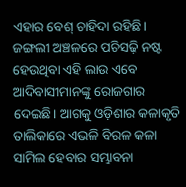ଏହାର ବେଶ୍ ଚାହିଦା ରହିଛି। ଜଙ୍ଗଲୀ ଅଞ୍ଚଳରେ ପଚିସଢ଼ି ନଷ୍ଟ ହେଉଥିବା ଏହି ଲାଉ ଏବେ ଆଦିବାସୀମାନଙ୍କୁ ରୋଜଗାର ଦେଇଛି। ଆଗକୁ ଓଡ଼ିଶାର କଳାକୃତି ତାଲିକାରେ ଏଭଳି ବିରଳ କଳା ସାମିଲ ହେବାର ସମ୍ଭାବନା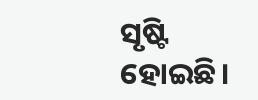ସୃଷ୍ଟି ହୋଇଛି।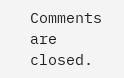Comments are closed.